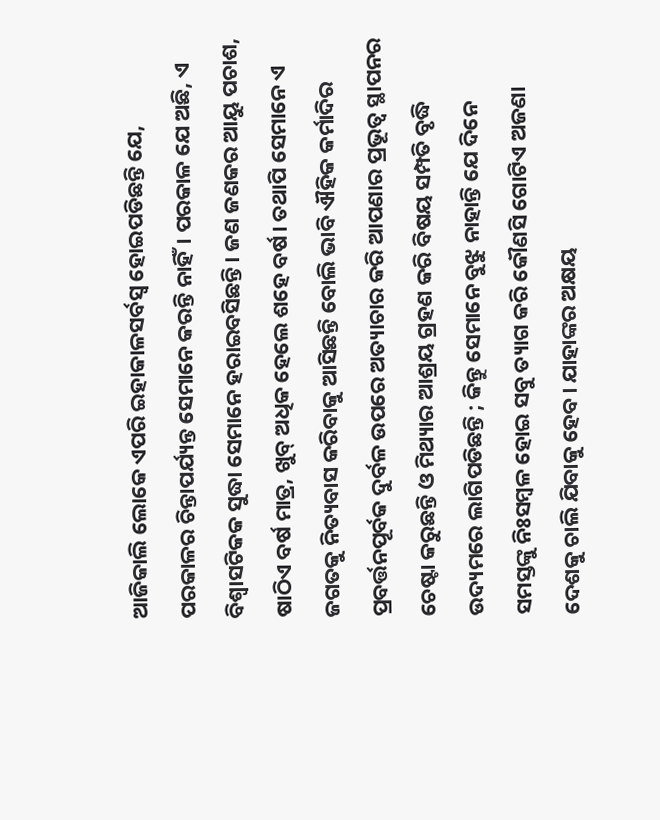ଆଜିକାଲି ଲୋକେ ଏପରି ଇହାକାଳସର୍ବସ୍ବ ହୋଇପଡିଛନ୍ତି ଯେ, ପରକାଳର ଚିନ୍ତାପର୍ଯ୍ୟନ୍ତ ସେମାନେ କରନ୍ତି ନାହିଁ। ପରକାଳ ଯେ ଅଛି, ଏ ବିଶ୍ୱାସଟିକକ ସୁଦ୍ଧା ସେମାନେ ହରାଇବସିଛନ୍ତି। ଜଣ ଜଣକର ଆୟୁ ପଚାଶ, ଷାଠିଏ ବର୍ଷ ମାତ୍ର, ଖୁବ୍ ଅଧିକ ହେଲେ ଶହେ ବର୍ଷ। ତଥାପି ସେମାନେ ଏ ଜଗତକୁ ନିତ୍ୟବାସ କରିବାକୁ ଆସିଛନ୍ତି ବୋଲି ଭାବି ଐହିକ କର୍ମାଦିର ପ୍ରବର୍ତ୍ତନପୂର୍ବକ ଦୁର୍ବଳ ଉପରେ ଅତ୍ୟାଚାର କରି ଆପଣାର ପ୍ରଭୂତ୍ବ ସ୍ଥାପନର ଚେଷ୍ଟା କରୁଛନ୍ତି ଓ ମିଥ୍ୟାର ଆଶ୍ରୟ ଗ୍ରହଣ କରି ବିଷୟ ସମ୍ପତି ବୃଦ୍ଧି ଉଦ୍ୟମରେ ଲାଗିପଡିଛନ୍ତି ; କିନ୍ତୁ ସେମାନେ ବୁଝୁ ନାହାନ୍ତି ଯେ ଦିନେ ସମସ୍ତଙ୍କୁ ନିଃସମ୍ବଳ ହୋଇ ସବୁ ତ୍ୟାଗ କରି କୌଣସି ଗୋଟିଏ ଅଜଣା ଦେଶକୁ ଚାଲି ଯିବାକୁ ହେବ। ଯାହାଙ୍କର ଅକ୍ଷୟ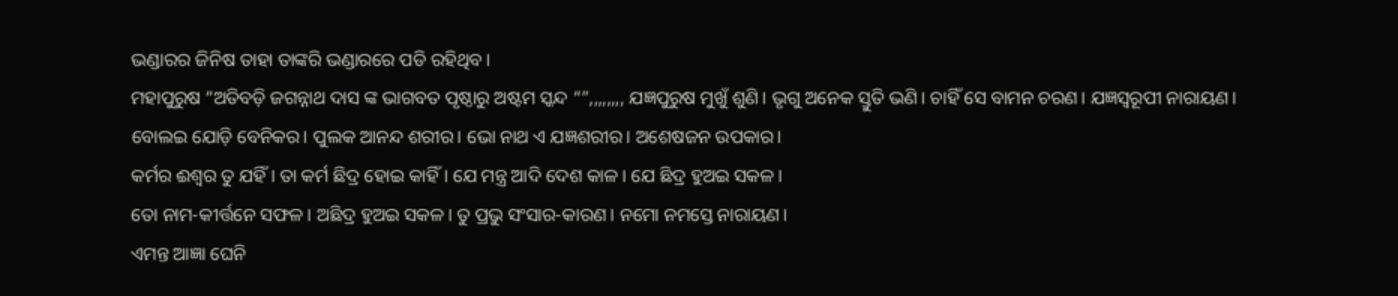ଭଣ୍ଡାରର ଜିନିଷ ତାହା ତାଙ୍କରି ଭଣ୍ଡାରରେ ପଡି ରହିଥିବ।
ମହାପୁରୁଷ “ଅତିବଡ଼ି ଜଗନ୍ନାଥ ଦାସ ଙ୍କ ଭାଗବତ ପୃଷ୍ଠାରୁ ଅଷ୍ଟମ ସ୍କନ୍ଦ “”,,,,,,,, ଯଜ୍ଞପୁରୁଷ ମୁଖୁଁ ଶୁଣି। ଭୃଗୁ ଅନେକ ସ୍ତୁତି ଭଣି। ଚାହିଁ ସେ ବାମନ ଚରଣ। ଯଜ୍ଞସ୍ଵରୂପୀ ନାରାୟଣ।
ବୋଲଇ ଯୋଡ଼ି ବେନିକର। ପୁଲକ ଆନନ୍ଦ ଶରୀର। ଭୋ ନାଥ ଏ ଯଜ୍ଞଶରୀର। ଅଶେଷଜନ ଉପକାର।
କର୍ମର ଈଶ୍ଵର ତୁ ଯହିଁ। ତା କର୍ମ ଛିଦ୍ର ହୋଇ କାହିଁ। ଯେ ମନ୍ତ୍ର ଆଦି ଦେଶ କାଳ। ଯେ ଛିଦ୍ର ହୁଅଇ ସକଳ।
ତୋ ନାମ-କୀର୍ତ୍ତନେ ସଫଳ। ଅଛିଦ୍ର ହୁଅଇ ସକଳ। ତୁ ପ୍ରଭୁ ସଂସାର-କାରଣ। ନମୋ ନମସ୍ତେ ନାରାୟଣ।
ଏମନ୍ତ ଆଜ୍ଞା ଘେନି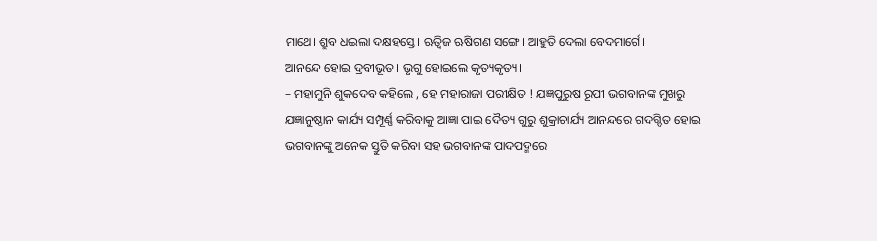ମାଥେ। ଶ୍ରୁବ ଧଇଲା ଦକ୍ଷହସ୍ତେ। ଋତ୍ଵିଜ ଋଷିଗଣ ସଙ୍ଗେ। ଆହୁତି ଦେଲା ବେଦମାର୍ଗେ।
ଆନନ୍ଦେ ହୋଇ ଦ୍ରବୀଭୂତ। ଭୃଗୁ ହୋଇଲେ କୃତ୍ୟକୃତ୍ୟ।
– ମହାମୁନି ଶୁକଦେବ କହିଲେ , ହେ ମହାରାଜା ପରୀକ୍ଷିତ ! ଯଜ୍ଞପୁରୁଷ ରୂପୀ ଭଗବାନଙ୍କ ମୁଖରୁ ଯଜ୍ଞାନୁଷ୍ଠାନ କାର୍ଯ୍ୟ ସମ୍ପୂର୍ଣ୍ଣ କରିବାକୁ ଆଜ୍ଞା ପାଇ ଦୈତ୍ୟ ଗୁରୁ ଶୁକ୍ରାଚାର୍ଯ୍ୟ ଆନନ୍ଦରେ ଗଦଗ୍ଦିତ ହୋଇ ଭଗବାନଙ୍କୁ ଅନେକ ସ୍ତୁତି କରିବା ସହ ଭଗବାନଙ୍କ ପାଦପଦ୍ମରେ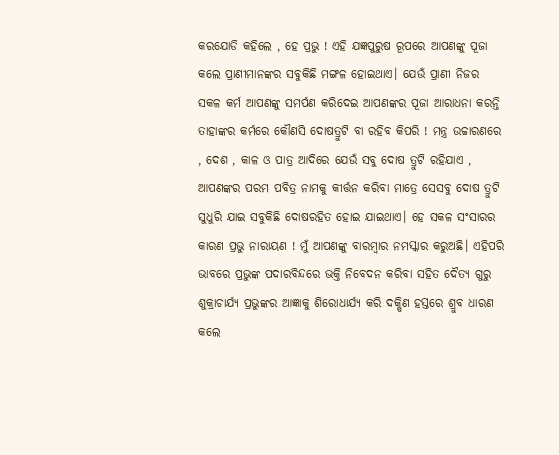କରଯୋଡି କହିଲେ , ହେ ପ୍ରଭୁ ! ଏହି ଯଜ୍ଞପୁରୁଷ ରୂପରେ ଆପଣଙ୍କୁ ପୂଜା କଲେ ପ୍ରାଣୀମାନଙ୍କର ସବୁକିଛି ମଙ୍ଗଳ ହୋଇଥାଏ। ଯେଉଁ ପ୍ରାଣୀ ନିଜର ସକଳ କର୍ମ ଆପଣଙ୍କୁ ସମର୍ପଣ କରିଦେଇ ଆପଣଙ୍କର ପୂଜା ଆରାଧନା କରନ୍ତି ତାହାଙ୍କର କର୍ମରେ କୌଣସି ଦୋଷତ୍ରୁଟି ବା ରହିବ କିପରି ! ମନ୍ତ୍ର ଉଚ୍ଚାରଣରେ , ଦେଶ , କାଳ ଓ ପାତ୍ର ଆଦିରେ ଯେଉଁ ସବୁ ଦୋଷ ତ୍ରୁଟି ରହିଯାଏ , ଆପଣଙ୍କର ପରମ ପବିତ୍ର ନାମକୁ କୀର୍ତ୍ତନ କରିବା ମାତ୍ରେ ସେସବୁ ଦୋଷ ତ୍ରୁଟି ସୁଧୁରି ଯାଇ ସବୁକିଛି ଦୋଷରହିତ ହୋଇ ଯାଇଥାଏ। ହେ ସକଳ ସଂସାରର କାରଣ ପ୍ରଭୁ ନାରାୟଣ ! ମୁଁ ଆପଣଙ୍କୁ ବାରମ୍ବାର ନମସ୍କାର କରୁଅଛି। ଏହିପରି ଭାବରେ ପ୍ରଭୁଙ୍କ ପଦାରବିନ୍ଦରେ ଭକ୍ତି ନିବେଦନ କରିବା ସହିତ ଦୈତ୍ୟ ଗୁରୁ ଶୁକ୍ରାଚାର୍ଯ୍ୟ ପ୍ରଭୁଙ୍କର ଆଜ୍ଞାକୁ ଶିରୋଧାର୍ଯ୍ୟ କରି ଦକ୍ଷିଣ ହସ୍ତରେ ଶ୍ରୁବ ଧାରଣ କଲେ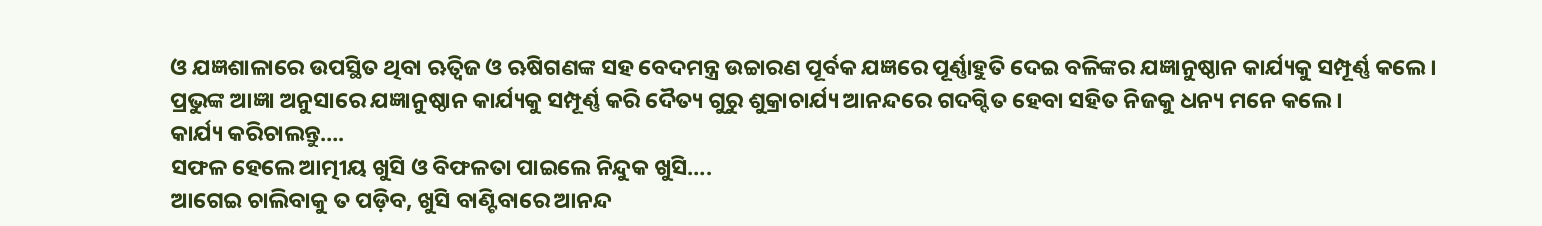ଓ ଯଜ୍ଞଶାଳାରେ ଉପସ୍ଥିତ ଥିବା ଋତ୍ଵିଜ ଓ ଋଷିଗଣଙ୍କ ସହ ବେଦମନ୍ତ୍ର ଉଚ୍ଚାରଣ ପୂର୍ବକ ଯଜ୍ଞରେ ପୂର୍ଣ୍ଣାହୁତି ଦେଇ ବଳିଙ୍କର ଯଜ୍ଞାନୁଷ୍ଠାନ କାର୍ଯ୍ୟକୁ ସମ୍ପୂର୍ଣ୍ଣ କଲେ। ପ୍ରଭୁଙ୍କ ଆଜ୍ଞା ଅନୁସାରେ ଯଜ୍ଞାନୁଷ୍ଠାନ କାର୍ଯ୍ୟକୁ ସମ୍ପୂର୍ଣ୍ଣ କରି ଦୈତ୍ୟ ଗୁରୁ ଶୁକ୍ରାଚାର୍ଯ୍ୟ ଆନନ୍ଦରେ ଗଦଗ୍ଦିତ ହେବା ସହିତ ନିଜକୁ ଧନ୍ୟ ମନେ କଲେ।
କାର୍ଯ୍ୟ କରିଚାଲନ୍ତୁ….
ସଫଳ ହେଲେ ଆତ୍ମୀୟ ଖୁସି ଓ ବିଫଳତା ପାଇଲେ ନିନ୍ଦୁକ ଖୁସି….
ଆଗେଇ ଚାଲିବାକୁ ତ ପଡ଼ିବ, ଖୁସି ବାଣ୍ଟିବାରେ ଆନନ୍ଦ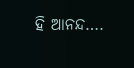ହି ଆନନ୍ଦ….